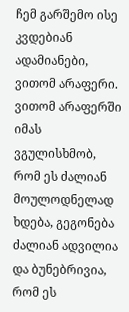ჩემ გარშემო ისე კვდებიან ადამიანები, ვითომ არაფერი. ვითომ არაფერში იმას ვგულისხმობ, რომ ეს ძალიან მოულოდნელად ხდება, გეგონება ძალიან ადვილია და ბუნებრივია, რომ ეს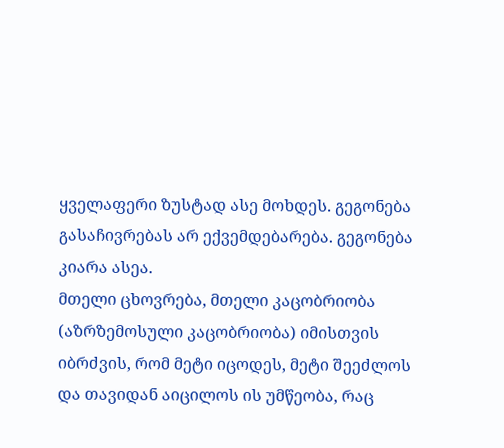ყველაფერი ზუსტად ასე მოხდეს. გეგონება გასაჩივრებას არ ექვემდებარება. გეგონება კიარა ასეა.
მთელი ცხოვრება, მთელი კაცობრიობა (აზრზემოსული კაცობრიობა) იმისთვის იბრძვის, რომ მეტი იცოდეს, მეტი შეეძლოს და თავიდან აიცილოს ის უმწეობა, რაც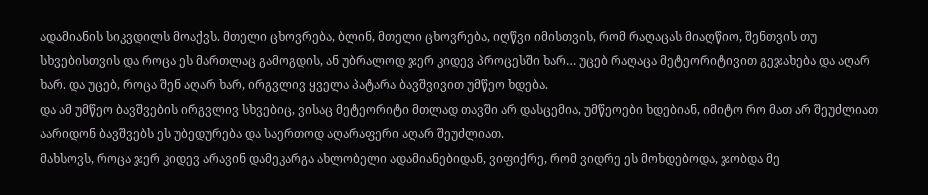ადამიანის სიკვდილს მოაქვს. მთელი ცხოვრება, ბლინ, მთელი ცხოვრება, იღწვი იმისთვის, რომ რაღაცას მიაღწიო, შენთვის თუ სხვებისთვის და როცა ეს მართლაც გამოგდის, ან უბრალოდ ჯერ კიდევ პროცესში ხარ… უცებ რაღაცა მეტეორიტივით გეჯახება და აღარ ხარ. და უცებ, როცა შენ აღარ ხარ, ირგვლივ ყველა პატარა ბავშვივით უმწეო ხდება.
და ამ უმწეო ბავშვების ირგვლივ სხვებიც, ვისაც მეტეორიტი მთლად თავში არ დასცემია, უმწეოები ხდებიან, იმიტო რო მათ არ შეუძლიათ აარიდონ ბავშვებს ეს უბედურება და საერთოდ აღარაფერი აღარ შეუძლიათ.
მახსოვს, როცა ჯერ კიდევ არავინ დამეკარგა ახლობელი ადამიანებიდან, ვიფიქრე, რომ ვიდრე ეს მოხდებოდა, ჯობდა მე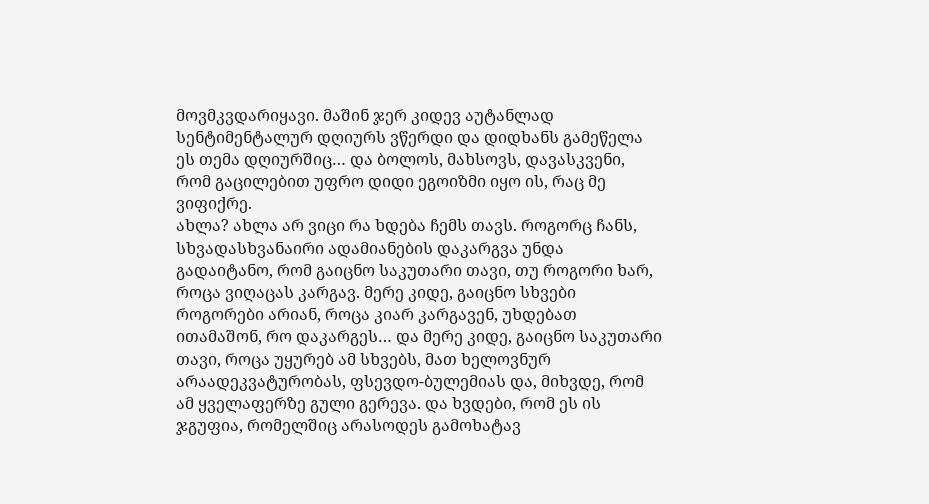მოვმკვდარიყავი. მაშინ ჯერ კიდევ აუტანლად სენტიმენტალურ დღიურს ვწერდი და დიდხანს გამეწელა ეს თემა დღიურშიც… და ბოლოს, მახსოვს, დავასკვენი, რომ გაცილებით უფრო დიდი ეგოიზმი იყო ის, რაც მე ვიფიქრე.
ახლა? ახლა არ ვიცი რა ხდება ჩემს თავს. როგორც ჩანს, სხვადასხვანაირი ადამიანების დაკარგვა უნდა გადაიტანო, რომ გაიცნო საკუთარი თავი, თუ როგორი ხარ, როცა ვიღაცას კარგავ. მერე კიდე, გაიცნო სხვები როგორები არიან, როცა კიარ კარგავენ, უხდებათ ითამაშონ, რო დაკარგეს… და მერე კიდე, გაიცნო საკუთარი თავი, როცა უყურებ ამ სხვებს, მათ ხელოვნურ არაადეკვატურობას, ფსევდო-ბულემიას და, მიხვდე, რომ ამ ყველაფერზე გული გერევა. და ხვდები, რომ ეს ის ჯგუფია, რომელშიც არასოდეს გამოხატავ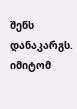შენს დანაკარგს. იმიტომ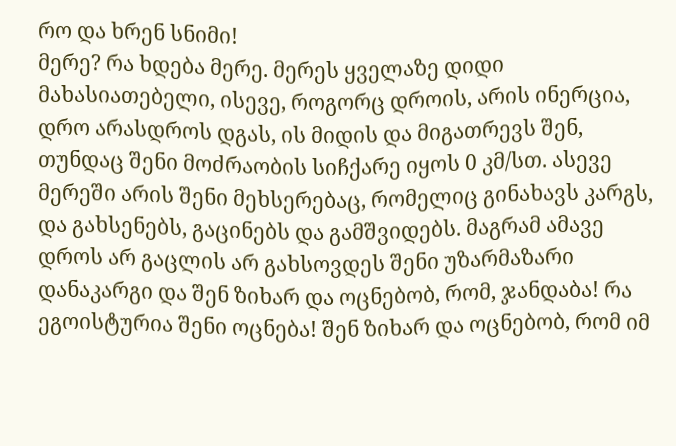რო და ხრენ სნიმი!
მერე? რა ხდება მერე. მერეს ყველაზე დიდი მახასიათებელი, ისევე, როგორც დროის, არის ინერცია, დრო არასდროს დგას, ის მიდის და მიგათრევს შენ, თუნდაც შენი მოძრაობის სიჩქარე იყოს 0 კმ/სთ. ასევე მერეში არის შენი მეხსერებაც, რომელიც გინახავს კარგს, და გახსენებს, გაცინებს და გამშვიდებს. მაგრამ ამავე დროს არ გაცლის არ გახსოვდეს შენი უზარმაზარი დანაკარგი და შენ ზიხარ და ოცნებობ, რომ, ჯანდაბა! რა ეგოისტურია შენი ოცნება! შენ ზიხარ და ოცნებობ, რომ იმ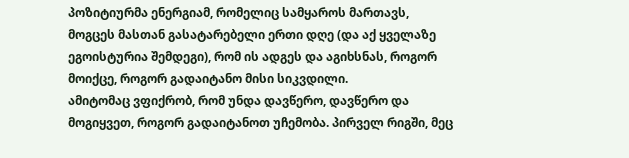პოზიტიურმა ენერგიამ, რომელიც სამყაროს მართავს, მოგცეს მასთან გასატარებელი ერთი დღე (და აქ ყველაზე ეგოისტურია შემდეგი), რომ ის ადგეს და აგიხსნას, როგორ მოიქცე, როგორ გადაიტანო მისი სიკვდილი.
ამიტომაც ვფიქრობ, რომ უნდა დავწერო, დავწერო და მოგიყვეთ, როგორ გადაიტანოთ უჩემობა. პირველ რიგში, მეც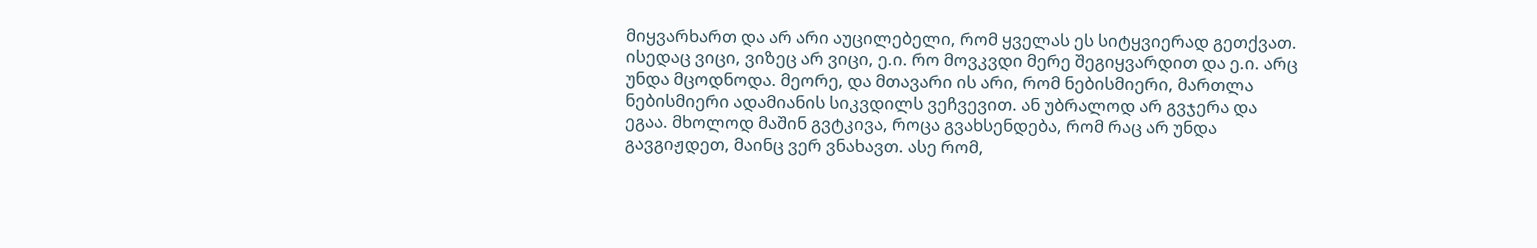მიყვარხართ და არ არი აუცილებელი, რომ ყველას ეს სიტყვიერად გეთქვათ. ისედაც ვიცი, ვიზეც არ ვიცი, ე.ი. რო მოვკვდი მერე შეგიყვარდით და ე.ი. არც უნდა მცოდნოდა. მეორე, და მთავარი ის არი, რომ ნებისმიერი, მართლა ნებისმიერი ადამიანის სიკვდილს ვეჩვევით. ან უბრალოდ არ გვჯერა და ეგაა. მხოლოდ მაშინ გვტკივა, როცა გვახსენდება, რომ რაც არ უნდა გავგიჟდეთ, მაინც ვერ ვნახავთ. ასე რომ,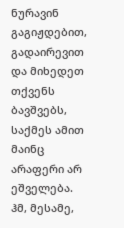ნურავინ გაგიჟდებით, გადაირევით და მიხედეთ თქვენს ბავშვებს, საქმეს ამით მაინც არაფერი არ ეშველება. ჰმ, მესამე,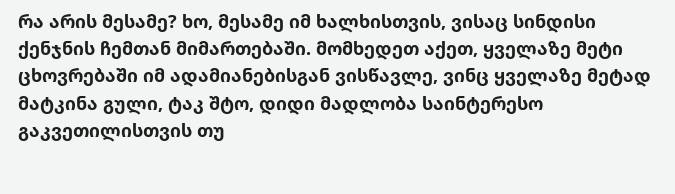რა არის მესამე? ხო, მესამე იმ ხალხისთვის, ვისაც სინდისი ქენჯნის ჩემთან მიმართებაში. მომხედეთ აქეთ, ყველაზე მეტი ცხოვრებაში იმ ადამიანებისგან ვისწავლე, ვინც ყველაზე მეტად მატკინა გული, ტაკ შტო, დიდი მადლობა საინტერესო გაკვეთილისთვის თუ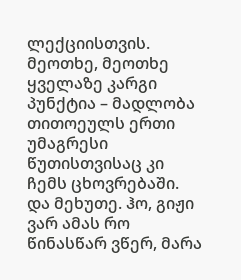ლექციისთვის. მეოთხე, მეოთხე ყველაზე კარგი პუნქტია – მადლობა თითოეულს ერთი უმაგრესი წუთისთვისაც კი ჩემს ცხოვრებაში. და მეხუთე. ჰო, გიჟი ვარ ამას რო წინასწარ ვწერ, მარა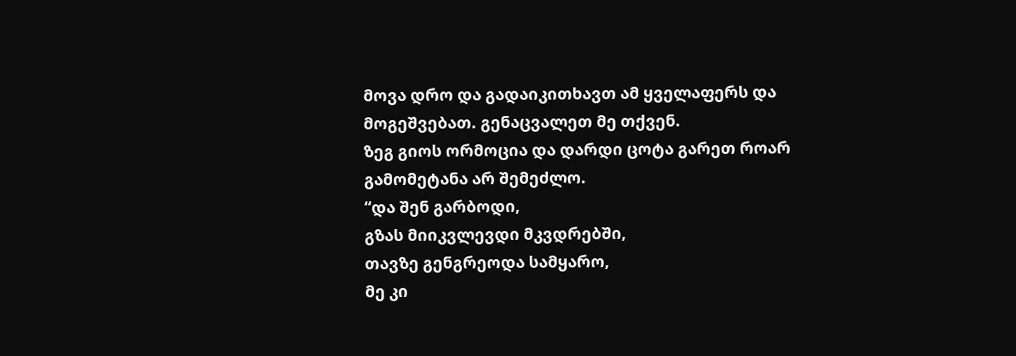მოვა დრო და გადაიკითხავთ ამ ყველაფერს და მოგეშვებათ. გენაცვალეთ მე თქვენ.
ზეგ გიოს ორმოცია და დარდი ცოტა გარეთ როარ გამომეტანა არ შემეძლო.
“და შენ გარბოდი,
გზას მიიკვლევდი მკვდრებში,
თავზე გენგრეოდა სამყარო,
მე კი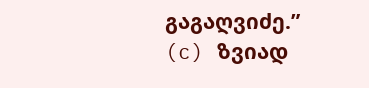გაგაღვიძე.”
(c) ზვიად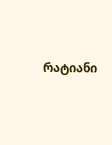რატიანი